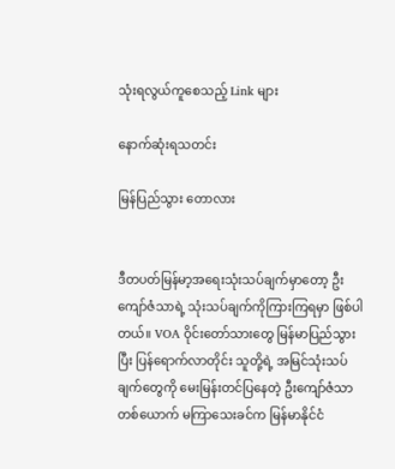သုံးရလွယ်ကူစေသည့် Link များ

နောက်ဆုံးရသတင်း

မြန်ပြည်သွား တောလား


ဒီတပတ်မြန်မာ့အရေးသုံးသပ်ချက်မှာတော့ ဦးကျော်ဇံသာရဲ့ သုံးသပ်ချက်ကိုကြားကြရမှာ ဖြစ်ပါတယ်။ VOA ဝိုင်းတော်သားတွေ မြန်မာပြည်သွားပြီး ပြန်ရောက်လာတိုင်း သူတို့ရဲ့ အမြင်သုံးသပ်ချက်တွေကို မေးမြန်းတင်ပြနေတဲ့ ဦးကျော်ဇံသာတစ်ယောက် မကြာသေးခင်က မြန်မာနိုင်ငံ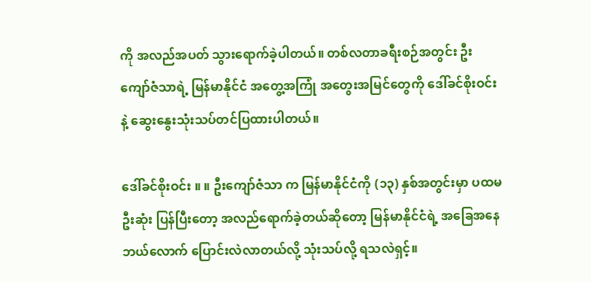ကို အလည်အပတ် သွားရောက်ခဲ့ပါတယ်။ တစ်လတာခရီးစဉ်အတွင်း ဦးကျော်ဇံသာရဲ့ မြန်မာနိုင်ငံ အတွေ့အကြုံ အတွေးအမြင်တွေကို ဒေါ်ခင်စိုးဝင်းနဲ့ ဆွေးနွေးသုံးသပ်တင်ပြထားပါတယ်။

ဒေါ်ခင်စိုးဝင်း ။ ။ ဦးကျော်ဇံသာ က မြန်မာနိုင်ငံကို (၁၃) နှစ်အတွင်းမှာ ပထမဦးဆုံး ပြန်ပြီးတော့ အလည်ရောက်ခဲ့တယ်ဆိုတော့ မြန်မာနိုင်ငံရဲ့ အခြေအနေ ဘယ်လောက် ပြောင်းလဲလာတယ်လို့ သုံးသပ်လို့ ရသလဲရှင့်။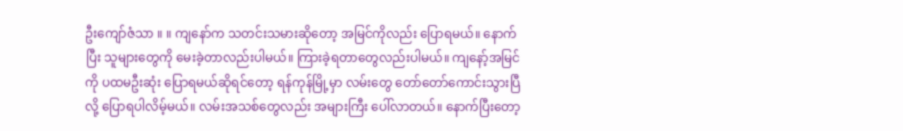ဦးကျော်ဇံသာ ။ ။ ကျနော်က သတင်းသမားဆိုတော့ အမြင်ကိုလည်း ပြောရမယ်။ နောက်ပြီး သူများတွေကို မေးခဲ့တာလည်းပါမယ်။ ကြားခဲ့ရတာတွေလည်းပါမယ်။ ကျနော့်အမြင်ကို ပထမဦးဆုံး ပြောရမယ်ဆိုရင်တော့ ရန်ကုန်မြို့မှာ လမ်းတွေ တော်တော်ကောင်းသွားပြီလို့ ပြောရပါလိမ့်မယ်။ လမ်းအသစ်တွေလည်း အများကြီး ပေါ်လာတယ်။ နောက်ပြီးတော့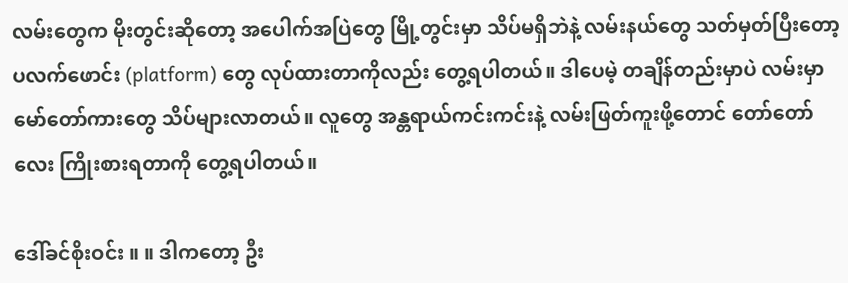လမ်းတွေက မိုးတွင်းဆိုတော့ အပေါက်အပြဲတွေ မြို့တွင်းမှာ သိပ်မရှိဘဲနဲ့ လမ်းနယ်တွေ သတ်မှတ်ပြီးတော့ ပလက်ဖောင်း (platform) တွေ လုပ်ထားတာကိုလည်း တွေ့ရပါတယ်။ ဒါပေမဲ့ တချိန်တည်းမှာပဲ လမ်းမှာ မော်တော်ကားတွေ သိပ်များလာတယ်။ လူတွေ အန္တရာယ်ကင်းကင်းနဲ့ လမ်းဖြတ်ကူးဖို့တောင် တော်တော်လေး ကြိုးစားရတာကို တွေ့ရပါတယ်။

ဒေါ်ခင်စိုးဝင်း ။ ။ ဒါကတော့ ဦး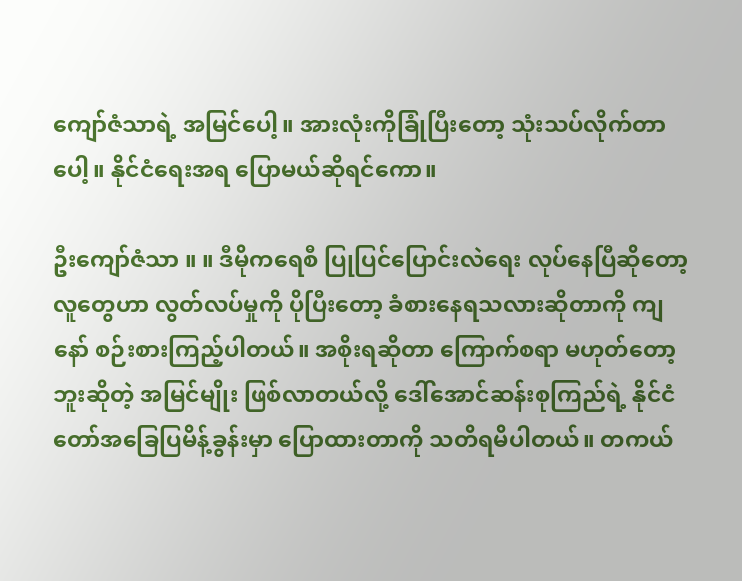ကျော်ဇံသာရဲ့ အမြင်ပေါ့။ အားလုံးကိုခြုံပြီးတော့ သုံးသပ်လိုက်တာပေါ့။ နိုင်ငံရေးအရ ပြောမယ်ဆိုရင်ကော။

ဦးကျော်ဇံသာ ။ ။ ဒီမိုကရေစီ ပြုပြင်ပြောင်းလဲရေး လုပ်နေပြီဆိုတော့ လူတွေဟာ လွတ်လပ်မှုကို ပိုပြီးတော့ ခံစားနေရသလားဆိုတာကို ကျနော် စဉ်းစားကြည့်ပါတယ်။ အစိုးရဆိုတာ ကြောက်စရာ မဟုတ်တော့ဘူးဆိုတဲ့ အမြင်မျိုး ဖြစ်လာတယ်လို့ ဒေါ်အောင်ဆန်းစုကြည်ရဲ့ နိုင်ငံတော်အခြေပြမိန့်ခွန်းမှာ ပြောထားတာကို သတိရမိပါတယ်။ တကယ်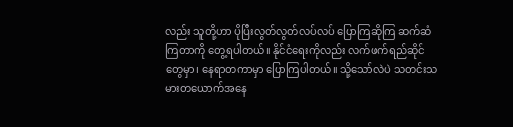လည်း သူတို့ဟာ ပိုပြီးလွတ်လွတ်လပ်လပ် ပြောကြဆိုကြ ဆက်ဆံကြတာကို တွေ့ရပါတယ်။ နိုင်ငံရေးကိုလည်း လက်ဖက်ရည်ဆိုင်တွေမှာ၊ နေရာတကာမှာ ပြောကြပါတယ်။ သို့သော်လဲပဲ သတင်းသမားတယောက်အနေ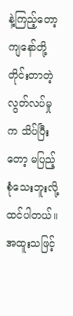နဲ့ကြည့်တော့ ကျနော်တို့ တိုင်းတာတဲ့ လွတ်လပ်မှုက သိပ်ပြီးတော့ မပြည့်စုံသေးဘူးလို့ ထင်ပါတယ်။ အထူးသဖြင့်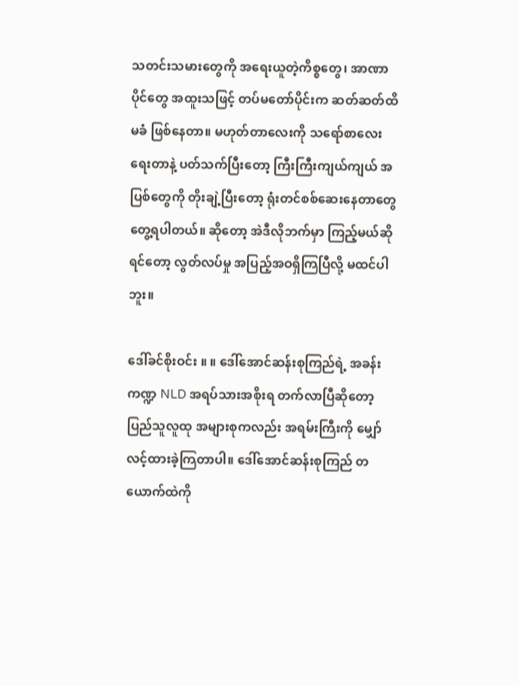သတင်းသမားတွေကို အရေးယူတဲ့ကိစ္စတွေ၊ အာဏာပိုင်တွေ အထူးသဖြင့် တပ်မတော်ပိုင်းက ဆတ်ဆတ်ထိမခံ ဖြစ်နေတာ။ မဟုတ်တာလေးကို သရော်စာလေး ရေးတာနဲ့ ပတ်သက်ပြီးတော့ ကြီးကြီးကျယ်ကျယ် အပြစ်တွေကို တိုးချဲ့ပြီးတော့ ရုံးတင်စစ်ဆေးနေတာတွေ တွေ့ရပါတယ်။ ဆိုတော့ အဲဒီလိုဘက်မှာ ကြည့်မယ်ဆိုရင်တော့ လွတ်လပ်မှု အပြည့်အဝရှိကြပြီလို့ မထင်ပါဘူး။

ဒေါ်ခင်စိုးဝင်း ။ ။ ဒေါ်အောင်ဆန်းစုကြည်ရဲ့ အခန်းကဏ္ဍ NLD အရပ်သားအစိုးရ တက်လာပြီဆိုတော့ ပြည်သူလူထု အများစုကလည်း အရမ်းကြီးကို မျှော်လင့်ထားခဲ့ကြတာပါ။ ဒေါ်အောင်ဆန်းစုကြည် တယောက်ထဲကို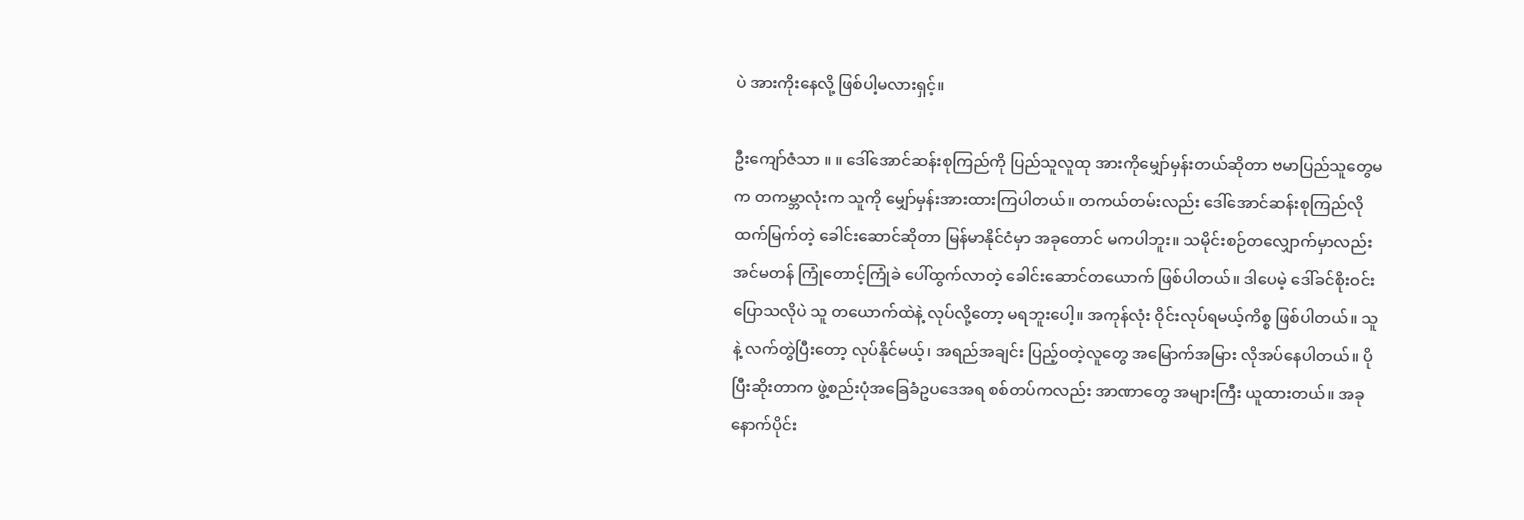ပဲ အားကိုးနေလို့ ဖြစ်ပါ့မလားရှင့်။

ဦးကျော်ဇံသာ ။ ။ ဒေါ်အောင်ဆန်းစုကြည်ကို ပြည်သူလူထု အားကိုမျှော်မှန်းတယ်ဆိုတာ ဗမာပြည်သူတွေမက တကမ္ဘာလုံးက သူကို မျှော်မှန်းအားထားကြပါတယ်။ တကယ်တမ်းလည်း ဒေါ်အောင်ဆန်းစုကြည်လို ထက်မြက်တဲ့ ခေါင်းဆောင်ဆိုတာ မြန်မာနိုင်ငံမှာ အခုတောင် မကပါဘူး။ သမိုင်းစဉ်တလျှောက်မှာလည်း အင်မတန် ကြုံတောင့်ကြုံခဲ ပေါ်ထွက်လာတဲ့ ခေါင်းဆောင်တယောက် ဖြစ်ပါတယ်။ ဒါပေမဲ့ ဒေါ်ခင်စိုးဝင်း ပြောသလိုပဲ သူ တယောက်ထဲနဲ့ လုပ်လို့တော့ မရဘူးပေါ့။ အကုန်လုံး ဝိုင်းလုပ်ရမယ့်ကိစ္စ ဖြစ်ပါတယ်။ သူနဲ့ လက်တွဲပြီးတော့ လုပ်နိုင်မယ့်၊ အရည်အချင်း ပြည့်ဝတဲ့လူတွေ အမြောက်အမြား လိုအပ်နေပါတယ်။ ပိုပြီးဆိုးတာက ဖွဲ့စည်းပုံအခြေခံဥပဒေအရ စစ်တပ်ကလည်း အာဏာတွေ အများကြီး ယူထားတယ်။ အခုနောက်ပိုင်း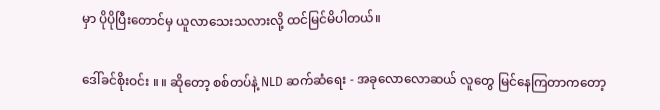မှာ ပိုပိုပြီးတောင်မှ ယူလာသေးသလားလို့ ထင်မြင်မိပါတယ်။

ဒေါ်ခင်စိုးဝင်း ။ ။ ဆိုတော့ စစ်တပ်နဲ့ NLD ဆက်ဆံရေး - အခုလောလောဆယ် လူတွေ မြင်နေကြတာကတော့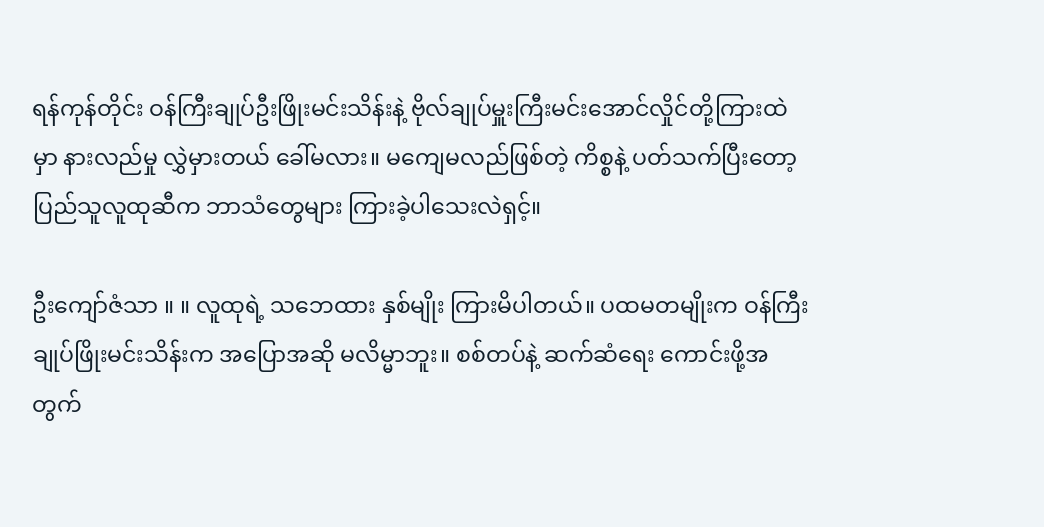ရန်ကုန်တိုင်း ဝန်ကြီးချုပ်ဦးဖြိုးမင်းသိန်းနဲ့ ဗိုလ်ချုပ်မှူးကြီးမင်းအောင်လှိုင်တို့ကြားထဲမှာ နားလည်မှု လွှဲမှားတယ် ခေါ်မလား။ မကျေမလည်ဖြစ်တဲ့ ကိစ္စနဲ့ ပတ်သက်ပြီးတော့ ပြည်သူလူထုဆီက ဘာသံတွေများ ကြားခဲ့ပါသေးလဲရှင့်။

ဦးကျော်ဇံသာ ။ ။ လူထုရဲ့ သဘေထား နှစ်မျိုး ကြားမိပါတယ်။ ပထမတမျိုးက ဝန်ကြီးချုပ်ဖြိုးမင်းသိန်းက အပြောအဆို မလိမ္မာဘူး။ စစ်တပ်နဲ့ ဆက်ဆံရေး ကောင်းဖို့အတွက်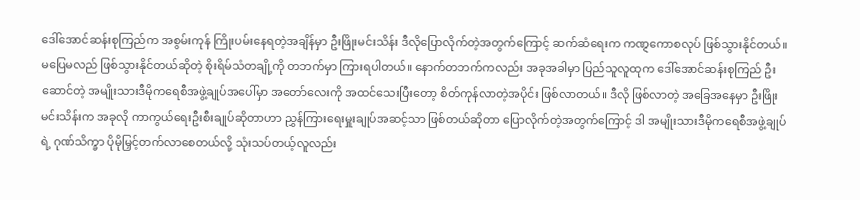ဒေါ်အောင်ဆန်းစုကြည်က အစွမ်းကုန် ကြိုးပမ်းနေရတဲ့အချိန်မှာ ဦးဖြိုးမင်းသိန်း ဒီလိုပြောလိုက်တဲ့အတွက်ကြောင့် ဆက်ဆံရေးက ကဏ္ဋကောစလုပ် ဖြစ်သွားနိုင်တယ်။ မပြေမလည် ဖြစ်သွားနိုင်တယ်ဆိုတဲ့ စိုးရိမ်သံတချို့ကို တဘက်မှာ ကြားရပါတယ်။ နောက်တဘက်ကလည်း အခုအခါမှာ ပြည်သူလူထုက ဒေါ်အောင်ဆန်းစုကြည် ဦးဆောင်တဲ့ အမျိုးသားဒီမိုကရေစီအဖွဲ့ချုပ်အပေါ်မှာ အတော်လေးကို အထင်သေးပြီးတော့ စိတ်ကုန်လာတဲ့အပိုင်း ဖြစ်လာတယ်။ ဒီလို ဖြစ်လာတဲ့ အခြေအနေမှာ ဦးဖြိုးမင်းသိန်းက အခုလို ကာကွယ်ရေးဦးစီးချုပ်ဆိုတာဟာ ညွှန်ကြားရေးမှူးချုပ်အဆင့်သာ ဖြစ်တယ်ဆိုတာ ပြောလိုက်တဲ့အတွက်ကြောင့် ဒါ အမျိုးသားဒီမိုကရေစီအဖွဲ့ချုပ်ရဲ့ ဂုဏ်သိက္ခာ ပိုမိုမြှင့်တက်လာစေတယ်လို့ သုံးသပ်တယ့်လူလည်း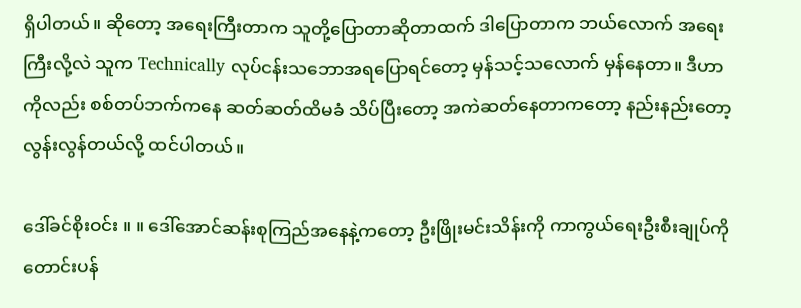ရှိပါတယ်။ ဆိုတော့ အရေးကြီးတာက သူတို့ပြောတာဆိုတာထက် ဒါပြောတာက ဘယ်လောက် အရေးကြီးလို့လဲ သူက Technically လုပ်ငန်းသဘောအရပြောရင်တော့ မှန်သင့်သလောက် မှန်နေတာ။ ဒီဟာကိုလည်း စစ်တပ်ဘက်ကနေ ဆတ်ဆတ်ထိမခံ သိပ်ပြီးတော့ အကဲဆတ်နေတာကတော့ နည်းနည်းတော့ လွန်းလွန်တယ်လို့ ထင်ပါတယ်။

ဒေါ်ခင်စိုးဝင်း ။ ။ ဒေါ်အောင်ဆန်းစုကြည်အနေနဲ့ကတော့ ဦးဖြိုးမင်းသိန်းကို ကာကွယ်ရေးဦးစီးချုပ်ကို တောင်းပန်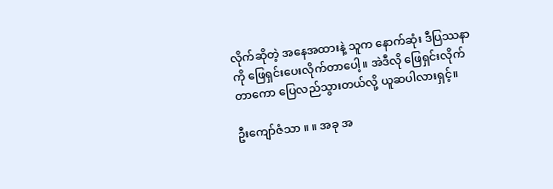လိုက်ဆိုတဲ့ အနေအထားနဲ့ သူက နောက်ဆုံး ဒီပြဿနာကို ဖြေရှင်းပေးလိုက်တာပေါ့။ အဲဒီလို ဖြေရှင်းလိုက်တာကော ပြေလည်သွားတယ်လို့ ယူဆပါလားရှင့်။

ဦးကျော်ဇံသာ ။ ။ အခု အ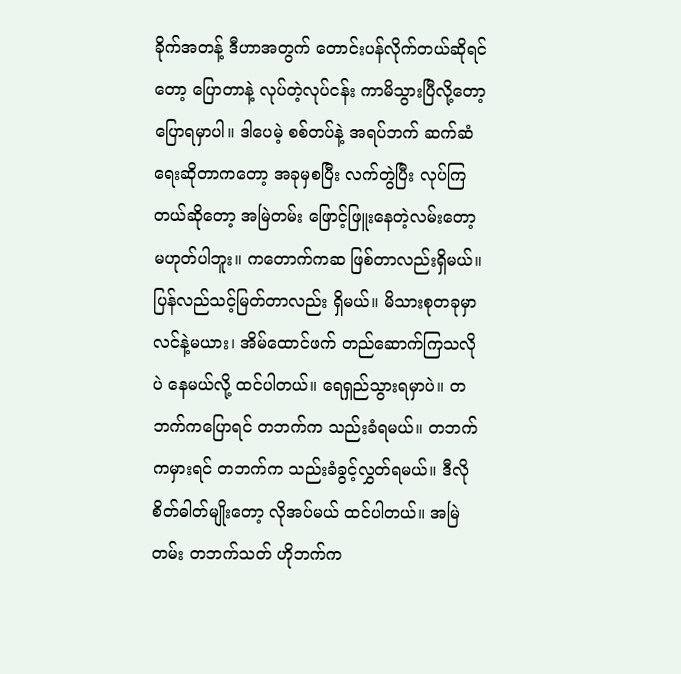ခိုက်အတန့် ဒီဟာအတွက် တောင်းပန်လိုက်တယ်ဆိုရင်တော့ ပြောတာနဲ့ လုပ်တဲ့လုပ်ငန်း ကာမိသွားပြီလို့တော့ ပြောရမှာပါ။ ဒါပေမဲ့ စစ်တပ်နဲ့ အရပ်ဘက် ဆက်ဆံရေးဆိုတာကတော့ အခုမှစပြီး လက်တွဲပြီး လုပ်ကြတယ်ဆိုတော့ အမြဲတမ်း ဖြောင့်ဖြူးနေတဲ့လမ်းတော့ မဟုတ်ပါဘူး။ ကတောက်ကဆ ဖြစ်တာလည်းရှိမယ်။ ပြန်လည်သင့်မြတ်တာလည်း ရှိမယ်။ မိသားစုတခုမှာ လင်နဲ့မယား၊ အိမ်ထောင်ဖက် တည်ဆောက်ကြသလိုပဲ နေမယ်လို့ ထင်ပါတယ်။ ရေရှည်သွားရမှာပဲ။ တဘက်ကပြောရင် တဘက်က သည်းခံရမယ်။ တဘက်ကမှားရင် တဘက်က သည်းခံခွင့်လွှတ်ရမယ်။ ဒီလို စိတ်ဓါတ်မျိုးတော့ လိုအပ်မယ် ထင်ပါတယ်။ အမြဲတမ်း တဘက်သတ် ဟိုဘက်က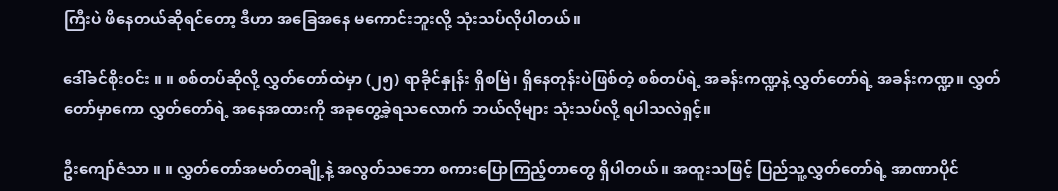ကြီးပဲ ဖိနေတယ်ဆိုရင်တော့ ဒီဟာ အခြေအနေ မကောင်းဘူးလို့ သုံးသပ်လိုပါတယ်။

ဒေါ်ခင်စိုးဝင်း ။ ။ စစ်တပ်ဆိုလို့ လွှတ်တော်ထဲမှာ (၂၅) ရာခိုင်နှုန်း ရှိစမြဲ၊ ရှိနေတုန်းပဲဖြစ်တဲ့ စစ်တပ်ရဲ့ အခန်းကဏ္ဍနဲ့ လွှတ်တော်ရဲ့ အခန်းကဏ္ဍ။ လွှတ်တော်မှာကော လွှတ်တော်ရဲ့ အနေအထားကို အခုတွေ့ခဲ့ရသလောက် ဘယ်လိုများ သုံးသပ်လို့ ရပါသလဲရှင့်။

ဦးကျော်ဇံသာ ။ ။ လွှတ်တော်အမတ်တချို့နဲ့ အလွတ်သဘော စကားပြောကြည့်တာတွေ ရှိပါတယ်။ အထူးသဖြင့် ပြည်သူ့လွှတ်တော်ရဲ့ အာဏာပိုင်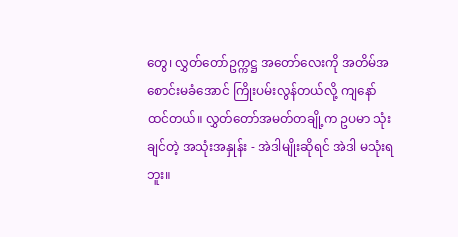တွေ၊ လွှတ်တော်ဥက္ကဋ္ဌ အတော်လေးကို အတိမ်အစောင်းမခံအောင် ကြိုးပမ်းလွန်တယ်လို့ ကျနော်ထင်တယ်။ လွှတ်တော်အမတ်တချို့က ဥပမာ သုံးချင်တဲ့ အသုံးအနှုန်း - အဲဒါမျိုးဆိုရင် အဲဒါ မသုံးရဘူး။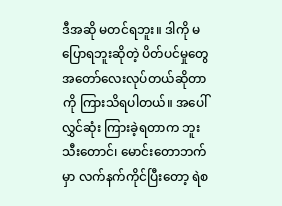ဒီအဆို မတင်ရဘူး။ ဒါကို မပြောရဘူးဆိုတဲ့ ပိတ်ပင်မှုတွေ အတော်လေးလုပ်တယ်ဆိုတာကို ကြားသိရပါတယ်။ အပေါ်လွှင်ဆုံး ကြားခဲ့ရတာက ဘူးသီးတောင်၊ မောင်းတောဘက်မှာ လက်နက်ကိုင်ပြီးတော့ ရဲစ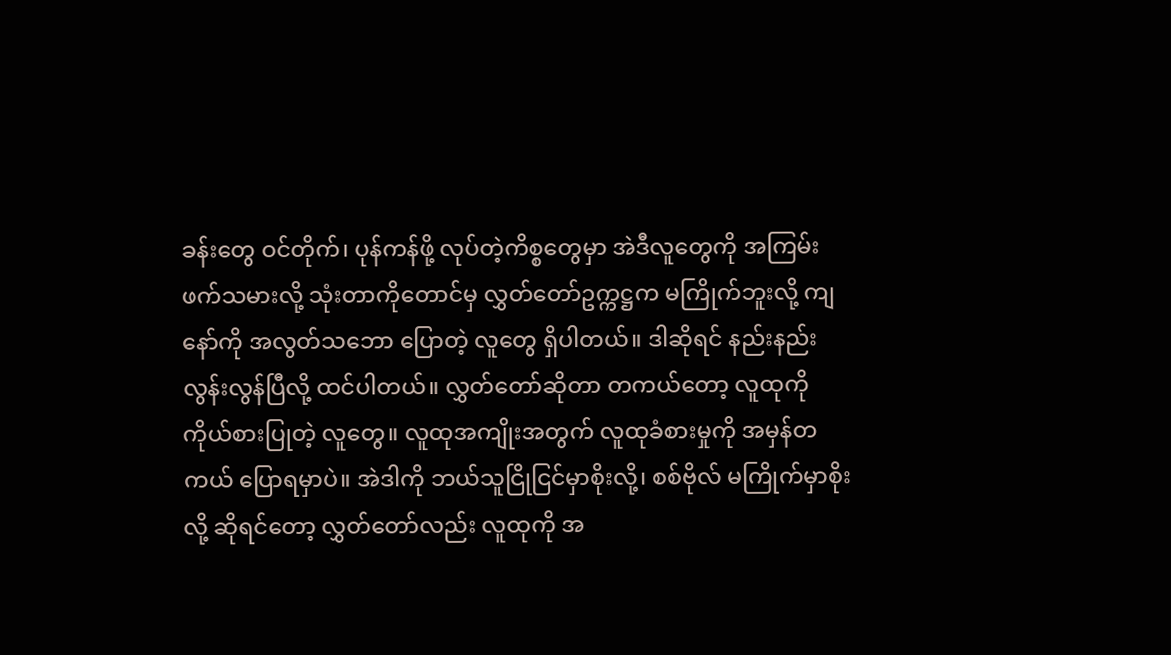ခန်းတွေ ဝင်တိုက်၊ ပုန်ကန်ဖို့ လုပ်တဲ့ကိစ္စတွေမှာ အဲဒီလူတွေကို အကြမ်းဖက်သမားလို့ သုံးတာကိုတောင်မှ လွှတ်တော်ဥက္ကဋ္ဌက မကြိုက်ဘူးလို့ ကျနော်ကို အလွတ်သဘော ပြောတဲ့ လူတွေ ရှိပါတယ်။ ဒါဆိုရင် နည်းနည်းလွန်းလွန်ပြီလို့ ထင်ပါတယ်။ လွှတ်တော်ဆိုတာ တကယ်တော့ လူထုကို ကိုယ်စားပြုတဲ့ လူတွေ။ လူထုအကျိုးအတွက် လူထုခံစားမှုကို အမှန်တကယ် ပြောရမှာပဲ။ အဲဒါကို ဘယ်သူငြိုငြင်မှာစိုးလို့၊ စစ်ဗိုလ် မကြိုက်မှာစိုးလို့ ဆိုရင်တော့ လွှတ်တော်လည်း လူထုကို အ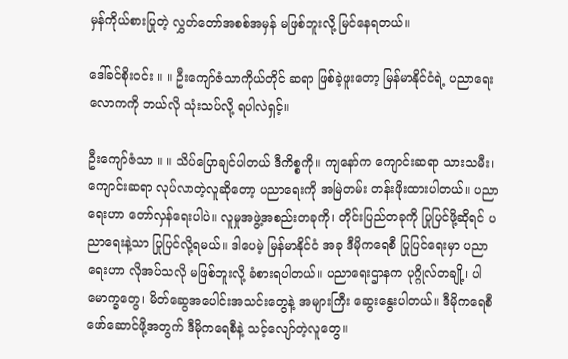မှန်ကိုယ်စားပြုတဲ့ လွှတ်တော်အစစ်အမှန် မဖြစ်ဘူးလို့ မြင်နေရတယ်။

ဒေါ်ခင်စိုးဝင်း ။ ။ ဦးကျော်ဇံသာကိုယ်တိုင် ဆရာ ဖြစ်ခဲ့ဖူးတော့ မြန်မာနိုင်ငံရဲ့ ပညာရေးလောကကို ဘယ်လို သုံးသပ်လို့ ရပါလဲရှင့်။

ဦးကျော်ဇံသာ ။ ။ သိပ်ပြောချင်ပါတယ် ဒီကိစ္စကို။ ကျနော်က ကျောင်းဆရာ သားသမီး၊ ကျောင်းဆရာ လုပ်လာတဲ့လူဆိုတော့ ပညာရေးကို အမြဲတမ်း တန်းဖိုးထားပါတယ်။ ပညာရေးဟာ တော်လှန်ရေးပါပဲ။ လူမှုအဖွဲ့အစည်းတခုကို၊ တိုင်းပြည်တခုကို ပြုပြင်ဖို့ဆိုရင် ပညာရေးနဲ့သာ ပြုပြင်လို့ရမယ်။ ဒါပေမဲ့ မြန်မာနိုင်ငံ အခု ဒီမိုကရေစီ ပြုပြင်ရေးမှာ ပညာရေးဟာ လိုအပ်သလို မဖြစ်ဘူးလို့ ခံစားရပါတယ်။ ပညာရေးဌာနက ပုဂ္ဂိုလ်တချို့၊ ပါမောက္ခတွေ၊ မိတ်ဆွေအပေါင်းအသင်းတွေနဲ့ အများကြီး ဆွေးနွေးပါတယ်။ ဒီမိုကရေစီ ဖော်ဆောင်ဖို့အတွက် ဒီမိုကရေစီနဲ့ သင့်လျော်တဲ့လူတွေ။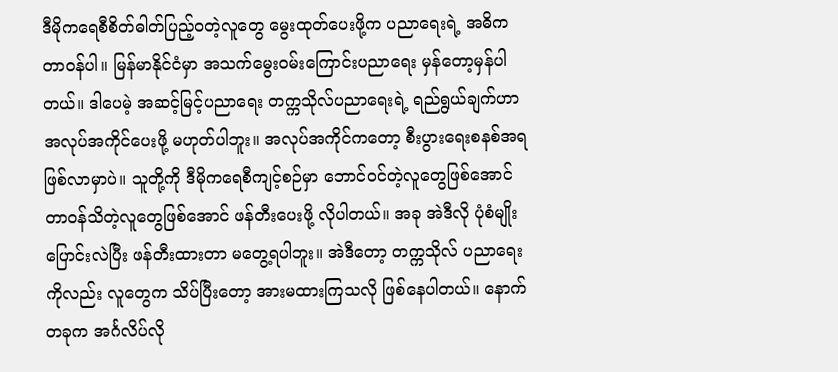ဒီမိုကရေစီစိတ်ဓါတ်ပြည့်ဝတဲ့လူတွေ မွေးထုတ်ပေးဖို့က ပညာရေးရဲ့ အဓိက တာဝန်ပါ။ မြန်မာနိုင်ငံမှာ အသက်မွေးဝမ်းကြောင်းပညာရေး မှန်တော့မှန်ပါတယ်။ ဒါပေမဲ့ အဆင့်မြင့်ပညာရေး တက္ကသိုလ်ပညာရေးရဲ့ ရည်ရွယ်ချက်ဟာ အလုပ်အကိုင်ပေးဖို့ မဟုတ်ပါဘူး။ အလုပ်အကိုင်ကတော့ စီးပွားရေးစနစ်အရ ဖြစ်လာမှာပဲ။ သူတို့ကို ဒီမိုကရေစီကျင့်စဉ်မှာ ဘောင်ဝင်တဲ့လူတွေဖြစ်အောင် တာဝန်သိတဲ့လူတွေဖြစ်အောင် ဖန်တီးပေးဖို့ လိုပါတယ်။ အခု အဲဒီလို ပုံစံမျိုး ပြောင်းလဲပြီး ဖန်တီးထားတာ မတွေ့ရပါဘူး။ အဲဒီတော့ တက္ကသိုလ် ပညာရေးကိုလည်း လူတွေက သိပ်ပြီးတော့ အားမထားကြသလို ဖြစ်နေပါတယ်။ နောက်တခုက အင်္ဂလိပ်လို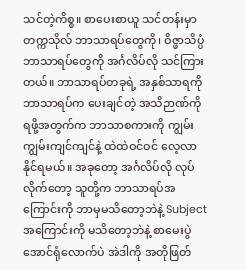သင်တဲ့ကိစ္စ။ စာပေးစာယူ သင်တန်းမှာ တက္ကသိုလ် ဘာသာရပ်တွေကို၊ ဝိဇ္ဖာသိပ္ပံ ဘာသာရပ်တွေကို အင်္ဂလိပ်လို သင်ကြားတယ်။ ဘာသာရပ်တခုရဲ့ အနှစ်သာရကို ဘာသာရပ်က ပေးချင်တဲ့ အသိဉာဏ်ကို ရဖို့အတွက်က ဘာသာစကားကို ကျွမ်းကျွမ်းကျင်ကျင်နဲ့ ထဲထဲဝင်ဝင် လေ့လာနိုင်ရမယ်။ အခုတော့ အင်္ဂလိပ်လို လုပ်လိုက်တော့ သူတို့က ဘာသာရပ်အကြောင်းကို ဘာမှမသိတော့ဘဲနဲ့ Subject အကြောင်းကို မသိတော့ဘဲနဲ့ စာမေးပွဲအောင်ရုံလောက်ပဲ အဲဒါကို အတိုဖြတ်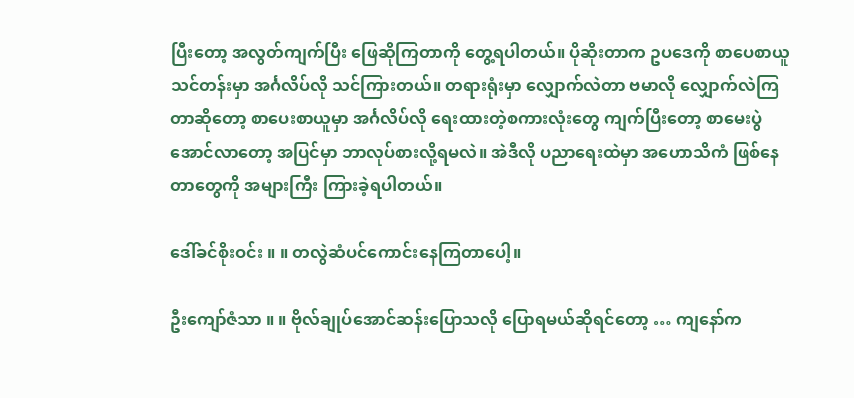ပြီးတော့ အလွတ်ကျက်ပြီး ဖြေဆိုကြတာကို တွေ့ရပါတယ်။ ပိုဆိုးတာက ဥပဒေကို စာပေစာယူသင်တန်းမှာ အင်္ဂလိပ်လို သင်ကြားတယ်။ တရားရုံးမှာ လျှောက်လဲတာ ဗမာလို လျှောက်လဲကြတာဆိုတော့ စာပေးစာယူမှာ အင်္ဂလိပ်လို ရေးထားတဲ့စကားလုံးတွေ ကျက်ပြီးတော့ စာမေးပွဲအောင်လာတော့ အပြင်မှာ ဘာလုပ်စားလို့ရမလဲ။ အဲဒီလို ပညာရေးထဲမှာ အဟောသိကံ ဖြစ်နေတာတွေကို အများကြီး ကြားခဲ့ရပါတယ်။

ဒေါ်ခင်စိုးဝင်း ။ ။ တလွဲဆံပင်ကောင်းနေကြတာပေါ့။

ဦးကျော်ဇံသာ ။ ။ ဗိုလ်ချုပ်အောင်ဆန်းပြောသလို ပြောရမယ်ဆိုရင်တော့ … ကျနော်က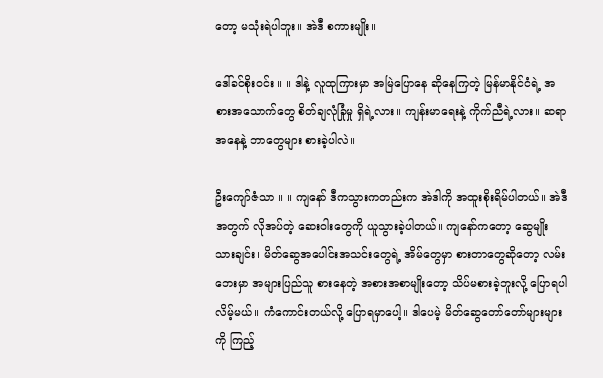တော့ မသုံးရဲပါဘူး။ အဲဒီ စကားမျိုး။

ဒေါ်ခင်စိုးဝင်း ။ ။ ဒါနဲ့ လူထုကြားမှာ အမြဲပြောနေ ဆိုနေကြတဲ့ မြန်မာနိုင်ငံရဲ့ အစားအသောက်တွေ စိတ်ချလုံခြုံမှု ရှိရဲ့လား။ ကျန်းမာရေးနဲ့ ကိုက်ညီရဲ့လား။ ဆရာအနေနဲ့ ဘာတွေများ စားခဲ့ပါလဲ။

ဦးကျော်ဇံသာ ။ ။ ကျနော် ဒီကသွားကတည်းက အဲဒါကို အထူးစိုးရိမ်ပါတယ်။ အဲဒီအတွက် လိုအပ်တဲ့ ဆေးဝါးတွေကို ယူသွားခဲ့ပါတယ်။ ကျနော်ကတော့ ဆွေမျိုးသားချင်း၊ မိတ်ဆွေအပေါင်းအသင်းတွေရဲ့ အိမ်တွေမှာ စားတာတွေဆိုတော့ လမ်းဘေးမှာ အများပြည်သူ စားနေတဲ့ အစားအစာမျိုးတော့ သိပ်မစားခဲ့ဘူးလို့ ပြောရပါလိမ့်မယ်။ ကံကောင်းတယ်လို့ ပြောရမှာပေါ့။ ဒါပေမဲ့ မိတ်ဆွေတော်တော်များများကို ကြည့်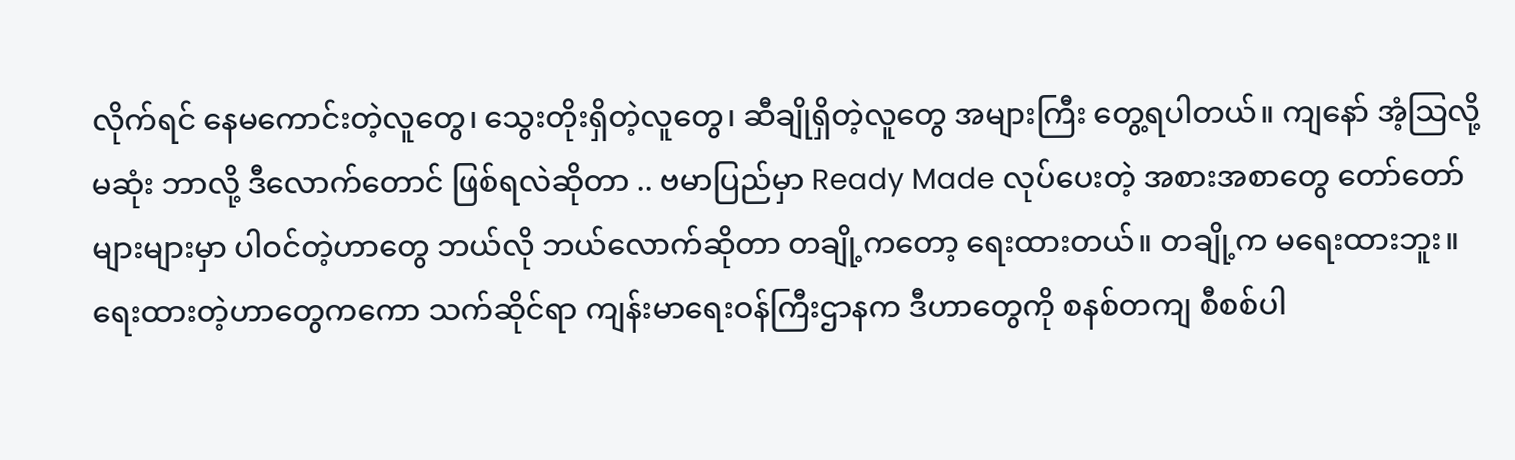လိုက်ရင် နေမကောင်းတဲ့လူတွေ၊ သွေးတိုးရှိတဲ့လူတွေ၊ ဆီချိုရှိတဲ့လူတွေ အများကြီး တွေ့ရပါတယ်။ ကျနော် အံ့သြလို့မဆုံး ဘာလို့ ဒီလောက်တောင် ဖြစ်ရလဲဆိုတာ .. ဗမာပြည်မှာ Ready Made လုပ်ပေးတဲ့ အစားအစာတွေ တော်တော်များများမှာ ပါဝင်တဲ့ဟာတွေ ဘယ်လို ဘယ်လောက်ဆိုတာ တချို့ကတော့ ရေးထားတယ်။ တချို့က မရေးထားဘူး။ ရေးထားတဲ့ဟာတွေကကော သက်ဆိုင်ရာ ကျန်းမာရေးဝန်ကြီးဌာနက ဒီဟာတွေကို စနစ်တကျ စီစစ်ပါ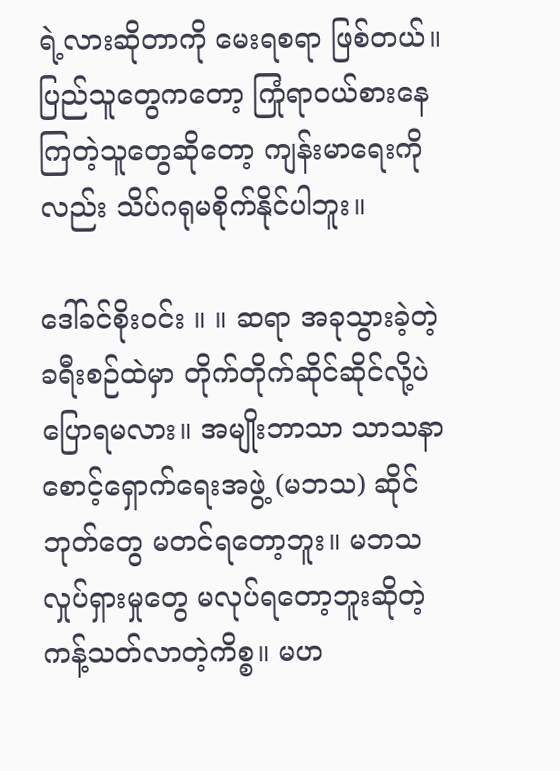ရဲ့လားဆိုတာကို မေးရစရာ ဖြစ်တယ်။ ပြည်သူတွေကတော့ ကြုံရာဝယ်စားနေကြတဲ့သူတွေဆိုတော့ ကျန်းမာရေးကိုလည်း သိပ်ဂရုမစိုက်နိုင်ပါဘူး။

ဒေါ်ခင်စိုးဝင်း ။ ။ ဆရာ အခုသွားခဲ့တဲ့ ခရီးစဉ်ထဲမှာ တိုက်တိုက်ဆိုင်ဆိုင်လို့ပဲ ပြောရမလား။ အမျိုးဘာသာ သာသနာစောင့်ရှောက်ရေးအဖွဲ့ (မဘသ) ဆိုင်ဘုတ်တွေ မတင်ရတော့ဘူး။ မဘသ လှုပ်ရှားမှုတွေ မလုပ်ရတော့ဘူးဆိုတဲ့ ကန့်သတ်လာတဲ့ကိစ္စ။ မဟ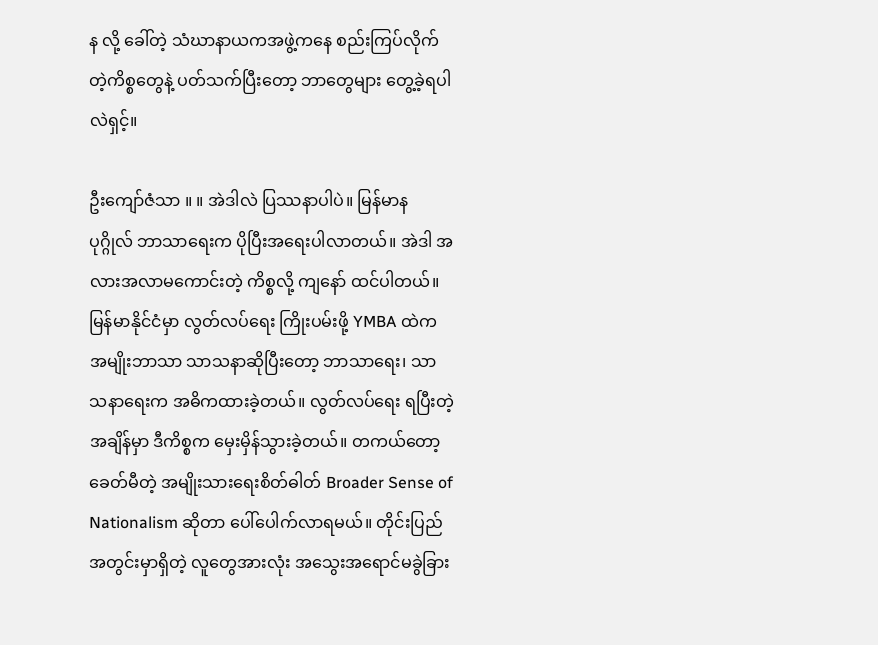န လို့ ခေါ်တဲ့ သံဃာနာယကအဖွဲ့ကနေ စည်းကြပ်လိုက်တဲ့ကိစ္စတွေနဲ့ ပတ်သက်ပြီးတော့ ဘာတွေများ တွေ့ခဲ့ရပါလဲရှင့်။

ဦးကျော်ဇံသာ ။ ။ အဲဒါလဲ ပြဿနာပါပဲ။ မြန်မာန ပုဂ္ဂိုလ် ဘာသာရေးက ပိုပြီးအရေးပါလာတယ်။ အဲဒါ အလားအလာမကောင်းတဲ့ ကိစ္စလို့ ကျနော် ထင်ပါတယ်။ မြန်မာနိုင်ငံမှာ လွတ်လပ်ရေး ကြိုးပမ်းဖို့ YMBA ထဲက အမျိုးဘာသာ သာသနာဆိုပြီးတော့ ဘာသာရေး၊ သာသနာရေးက အဓိကထားခဲ့တယ်။ လွတ်လပ်ရေး ရပြီးတဲ့အချိန်မှာ ဒီကိစ္စက မှေးမှိန်သွားခဲ့တယ်။ တကယ်တော့ ခေတ်မီတဲ့ အမျိုးသားရေးစိတ်ဓါတ် Broader Sense of Nationalism ဆိုတာ ပေါ်ပေါက်လာရမယ်။ တိုင်းပြည်အတွင်းမှာရှိတဲ့ လူတွေအားလုံး အသွေးအရောင်မခွဲခြား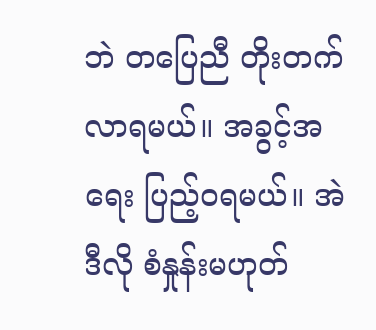ဘဲ တပြေညီ တိုးတက်လာရမယ်။ အခွင့်အရေး ပြည့်ဝရမယ်။ အဲဒီလို စံနှုန်းမဟုတ်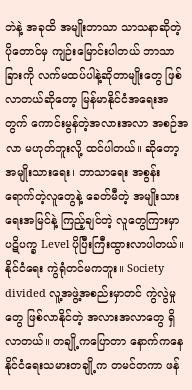ဘဲနဲ့ အခုထိ အမျိုးဘာသာ သာသနာဆိုတဲ့ ပိုတောင်မှ ကျဉ်းမြောင်းပါတယ် ဘာသာခြားကို လက်မထပ်ပါနဲ့ဆိုတာမျိုးတွေ ဖြစ်လာတယ်ဆိုတော့ မြန်မာနိုင်ငံအရေးအတွက် ကောင်းမွန်တဲ့အလားအလာ အစဉ်အလာ မဟုတ်ဘူးလို့ ထင်ပါတယ်။ ဆိုတော့ အမျိုးသားရေး၊ ဘာသာရေး အစွန်းရောက်တဲ့လူတွေနဲ့ ခေတ်မီတဲ့ အမျိုးသားရေးအမြင်နဲ့ ကြည့်ချင်တဲ့ လူတွေကြားမှာ ပဋိပက္ခ Level ပိုပြီးကြီးထွားလာပါတယ်။ နိုင်ငံရေး ကွဲရုံတင်မကဘူး။ Society divided လူ့အဖွဲ့အစည်းမှာတင် ကွဲလွဲမှုတွေ ဖြစ်လာနိုင်တဲ့ အလားအလာတွေ ရှိလာတယ်။ တချို့ကပြောတာ နောက်ကနေ နိုင်ငံရေးသမားတချို့က တမင်တကာ ဖန်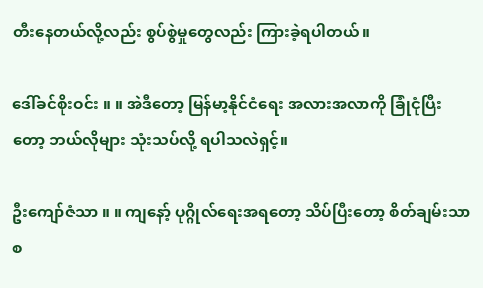တီးနေတယ်လို့လည်း စွပ်စွဲမှုတွေလည်း ကြားခဲ့ရပါတယ်။

ဒေါ်ခင်စိုးဝင်း ။ ။ အဲဒီတော့ မြန်မာ့နိုင်ငံရေး အလားအလာကို ခြုံငုံပြီးတော့ ဘယ်လိုများ သုံးသပ်လို့ ရပါသလဲရှင့်။

ဦးကျော်ဇံသာ ။ ။ ကျနော့် ပုဂ္ဂိုလ်ရေးအရတော့ သိပ်ပြီးတော့ စိတ်ချမ်းသာစ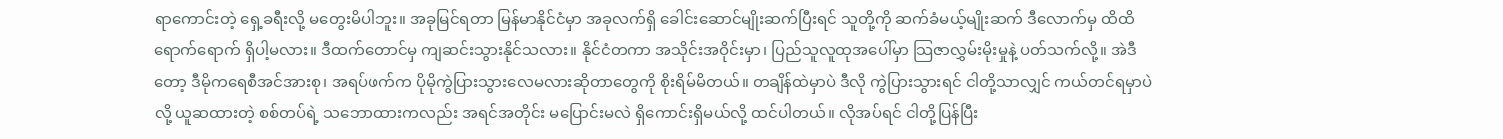ရာကောင်းတဲ့ ရှေ့ခရီးလို့ မတွေးမိပါဘူး။ အခုမြင်ရတာ မြန်မာနိုင်ငံမှာ အခုလက်ရှိ ခေါင်းဆောင်မျိုးဆက်ပြီးရင် သူတို့ကို ဆက်ခံမယ့်မျိုးဆက် ဒီလောက်မှ ထိထိရောက်ရောက် ရှိပါ့မလား။ ဒီထက်တောင်မှ ကျဆင်းသွားနိုင်သလား။ နိုင်ငံတကာ အသိုင်းအဝိုင်းမှာ၊ ပြည်သူလူထုအပေါ်မှာ သြဇာလွှမ်းမိုးမှုနဲ့ ပတ်သက်လို့။ အဲဒီတော့ ဒီမိုကရေစီအင်အားစု၊ အရပ်ဖက်က ပိုမိုကွဲပြားသွားလေမလားဆိုတာတွေကို စိုးရိမ်မိတယ်။ တချိန်ထဲမှာပဲ ဒီလို ကွဲပြားသွားရင် ငါတို့သာလျှင် ကယ်တင်ရမှာပဲလို့ ယူဆထားတဲ့ စစ်တပ်ရဲ့ သဘောထားကလည်း အရင်အတိုင်း မပြောင်းမလဲ ရှိကောင်းရှိမယ်လို့ ထင်ပါတယ်။ လိုအပ်ရင် ငါတို့ပြန်ပြီး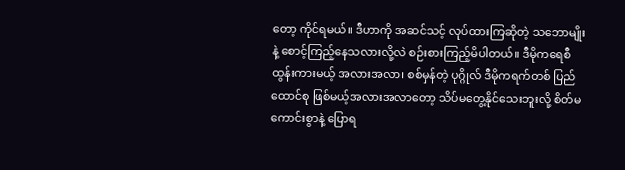တော့ ကိုင်ရမယ်။ ဒီဟာကို အဆင်သင့် လုပ်ထားကြဆိုတဲ့ သဘောမျိုးနဲ့ စောင့်ကြည့်နေသလားလို့လဲ စဉ်းစားကြည့်မိပါတယ်။ ဒီမိုကရေစီ ထွန်းကားမယ့် အလားအလာ၊ စစ်မှန်တဲ့ ပုဂ္ဂိုလ် ဒီမိုကရက်တစ် ပြည်ထောင်စု ဖြစ်မယ့်အလားအလာတော့ သိပ်မတွေ့နိုင်သေးဘူးလို့ စိတ်မကောင်းစွာနဲ့ ပြောရ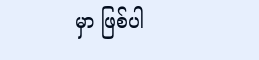မှာ ဖြစ်ပါ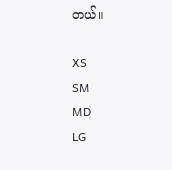တယ်။

XS
SM
MD
LG